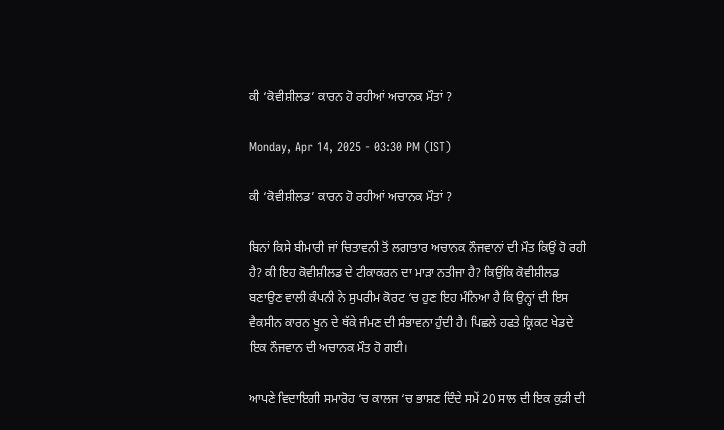ਕੀ ‘ਕੋਵੀਸ਼ੀਲਡ’ ਕਾਰਨ ਹੋ ਰਹੀਆਂ ਅਚਾਨਕ ਮੌਤਾਂ ?

Monday, Apr 14, 2025 - 03:30 PM (IST)

ਕੀ ‘ਕੋਵੀਸ਼ੀਲਡ’ ਕਾਰਨ ਹੋ ਰਹੀਆਂ ਅਚਾਨਕ ਮੌਤਾਂ ?

ਬਿਨਾਂ ਕਿਸੇ ਬੀਮਾਰੀ ਜਾਂ ਚਿਤਾਵਨੀ ਤੋਂ ਲਗਾਤਾਰ ਅਚਾਨਕ ਨੌਜਵਾਨਾਂ ਦੀ ਮੌਤ ਕਿਉਂ ਹੋ ਰਹੀ ਹੈ? ਕੀ ਇਹ ਕੋਵੀਸ਼ੀਲਡ ਦੇ ਟੀਕਾਕਰਨ ਦਾ ਮਾੜਾ ਨਤੀਜਾ ਹੈ? ਕਿਉਂਕਿ ਕੋਵੀਸ਼ੀਲਡ ਬਣਾਉਣ ਵਾਲੀ ਕੰਪਨੀ ਨੇ ਸੁਪਰੀਮ ਕੋਰਟ ‘ਚ ਹੁਣ ਇਹ ਮੰਨਿਆ ਹੈ ਕਿ ਉਨ੍ਹਾਂ ਦੀ ਇਸ ਵੈਕਸੀਨ ਕਾਰਨ ਖੂਨ ਦੇ ਥੱਕੇ ਜੰਮਣ ਦੀ ਸੰਭਾਵਨਾ ਹੁੰਦੀ ਹੈ। ਪਿਛਲੇ ਹਫਤੇ ਕ੍ਰਿਕਟ ਖੇਡਦੇ ਇਕ ਨੌਜਵਾਨ ਦੀ ਅਚਾਨਕ ਮੌਤ ਹੋ ਗਈ।

ਆਪਣੇ ਵਿਦਾਇਗੀ ਸਮਾਰੋਹ ‘ਚ ਕਾਲਜ ‘ਚ ਭਾਸ਼ਣ ਦਿੰਦੇ ਸਮੇਂ 20 ਸਾਲ ਦੀ ਇਕ ਕੁੜੀ ਦੀ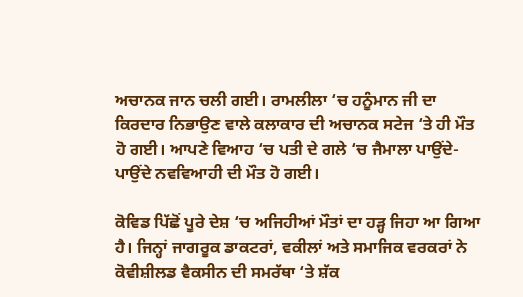ਅਚਾਨਕ ਜਾਨ ਚਲੀ ਗਈ। ਰਾਮਲੀਲਾ ‘ਚ ਹਨੂੰਮਾਨ ਜੀ ਦਾ ਕਿਰਦਾਰ ਨਿਭਾਉਣ ਵਾਲੇ ਕਲਾਕਾਰ ਦੀ ਅਚਾਨਕ ਸਟੇਜ ‘ਤੇ ਹੀ ਮੌਤ ਹੋ ਗਈ। ਆਪਣੇ ਵਿਆਹ ‘ਚ ਪਤੀ ਦੇ ਗਲੇ ‘ਚ ਜੈਮਾਲਾ ਪਾਉਂਦੇ-ਪਾਉਂਦੇ ਨਵਵਿਆਹੀ ਦੀ ਮੌਤ ਹੋ ਗਈ।

ਕੋਵਿਡ ਪਿੱਛੋਂ ਪੂਰੇ ਦੇਸ਼ ‘ਚ ਅਜਿਹੀਆਂ ਮੌਤਾਂ ਦਾ ਹੜ੍ਹ ਜਿਹਾ ਆ ਗਿਆ ਹੈ। ਜਿਨ੍ਹਾਂ ਜਾਗਰੂਕ ਡਾਕਟਰਾਂ, ਵਕੀਲਾਂ ਅਤੇ ਸਮਾਜਿਕ ਵਰਕਰਾਂ ਨੇ ਕੋਵੀਸ਼ੀਲਡ ਵੈਕਸੀਨ ਦੀ ਸਮਰੱਥਾ ‘ਤੇ ਸ਼ੱਕ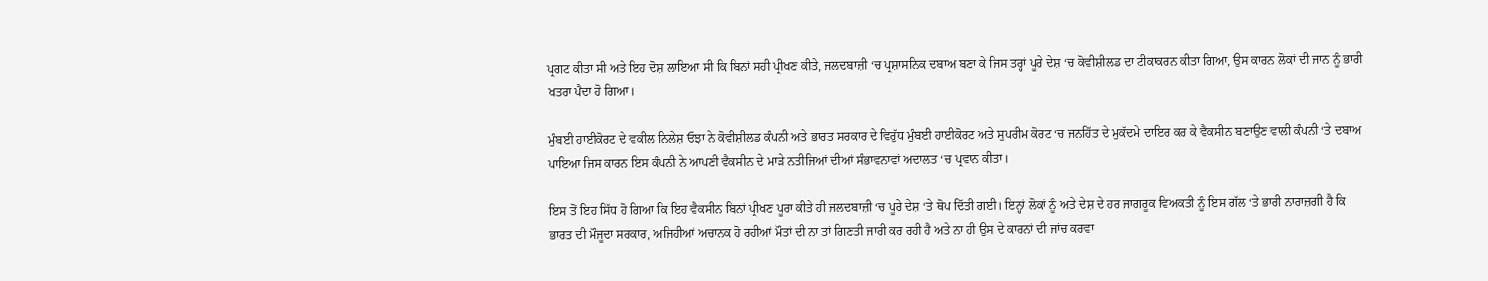ਪ੍ਰਗਟ ਕੀਤਾ ਸੀ ਅਤੇ ਇਹ ਦੋਸ਼ ਲਾਇਆ ਸੀ ਕਿ ਬਿਨਾਂ ਸਹੀ ਪ੍ਰੀਖਣ ਕੀਤੇ, ਜਲਦਬਾਜ਼ੀ ‘ਚ ਪ੍ਰਸ਼ਾਸਨਿਕ ਦਬਾਅ ਬਣਾ ਕੇ ਜਿਸ ਤਰ੍ਹਾਂ ਪੂਰੇ ਦੇਸ਼ ‘ਚ ਕੋਵੀਸ਼ੀਲਡ ਦਾ ਟੀਕਾਕਰਨ ਕੀਤਾ ਗਿਆ, ਉਸ ਕਾਰਨ ਲੋਕਾਂ ਦੀ ਜਾਨ ਨੂੰ ਭਾਰੀ ਖਤਰਾ ਪੈਦਾ ਹੋ ਗਿਆ।

ਮੁੰਬਈ ਹਾਈਕੋਰਟ ਦੇ ਵਕੀਲ ਨਿਲੇਸ਼ ਓਝਾ ਨੇ ਕੋਵੀਸ਼ੀਲਡ ਕੰਪਨੀ ਅਤੇ ਭਾਰਤ ਸਰਕਾਰ ਦੇ ਵਿਰੁੱਧ ਮੁੰਬਈ ਹਾਈਕੋਰਟ ਅਤੇ ਸੁਪਰੀਮ ਕੋਰਟ ‘ਚ ਜਨਹਿੱਤ ਦੇ ਮੁਕੱਦਮੇ ਦਾਇਰ ਕਰ ਕੇ ਵੈਕਸੀਨ ਬਣਾਉਣ ਵਾਲੀ ਕੰਪਨੀ ‘ਤੇ ਦਬਾਅ ਪਾਇਆ ਜਿਸ ਕਾਰਨ ਇਸ ਕੰਪਨੀ ਨੇ ਆਪਣੀ ਵੈਕਸੀਨ ਦੇ ਮਾੜੇ ਨਤੀਜਿਆਂ ਦੀਆਂ ਸੰਭਾਵਨਾਵਾਂ ਅਦਾਲਤ ‘ਚ ਪ੍ਰਵਾਨ ਕੀਤਾ।

ਇਸ ਤੋਂ ਇਹ ਸਿੱਧ ਹੋ ਗਿਆ ਕਿ ਇਹ ਵੈਕਸੀਨ ਬਿਨਾਂ ਪ੍ਰੀਖਣ ਪੂਰਾ ਕੀਤੇ ਹੀ ਜਲਦਬਾਜ਼ੀ ‘ਚ ਪੂਰੇ ਦੇਸ਼ ‘ਤੇ ਥੋਪ ਦਿੱਤੀ ਗਈ। ਇਨ੍ਹਾਂ ਲੋਕਾਂ ਨੂੰ ਅਤੇ ਦੇਸ਼ ਦੇ ਹਰ ਜਾਗਰੂਕ ਵਿਅਕਤੀ ਨੂੰ ਇਸ ਗੱਲ ‘ਤੇ ਭਾਰੀ ਨਾਰਾਜ਼ਗੀ ਹੈ ਕਿ ਭਾਰਤ ਦੀ ਮੌਜੂਦਾ ਸਰਕਾਰ, ਅਜਿਹੀਆਂ ਅਚਾਨਕ ਹੋ ਰਹੀਆਂ ਮੌਤਾਂ ਦੀ ਨਾ ਤਾਂ ਗਿਣਤੀ ਜਾਰੀ ਕਰ ਰਹੀ ਹੈ ਅਤੇ ਨਾ ਹੀ ਉਸ ਦੇ ਕਾਰਨਾਂ ਦੀ ਜਾਂਚ ਕਰਵਾ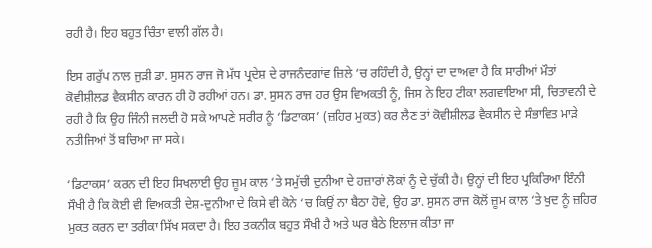ਰਹੀ ਹੈ। ਇਹ ਬਹੁਤ ਚਿੰਤਾ ਵਾਲੀ ਗੱਲ ਹੈ।

ਇਸ ਗਰੁੱਪ ਨਾਲ ਜੁੜੀ ਡਾ. ਸੁਸਨ ਰਾਜ ਜੋ ਮੱਧ ਪ੍ਰਦੇਸ਼ ਦੇ ਰਾਜਨੰਦਗਾਂਵ ਜ਼ਿਲੇ ‘ਚ ਰਹਿੰਦੀ ਹੈ, ਉਨ੍ਹਾਂ ਦਾ ਦਾਅਵਾ ਹੈ ਕਿ ਸਾਰੀਆਂ ਮੌਤਾਂ ਕੋਵੀਸ਼ੀਲਡ ਵੈਕਸੀਨ ਕਾਰਨ ਹੀ ਹੋ ਰਹੀਆਂ ਹਨ। ਡਾ. ਸੁਸਨ ਰਾਜ ਹਰ ਉਸ ਵਿਅਕਤੀ ਨੂੰ, ਜਿਸ ਨੇ ਇਹ ਟੀਕਾ ਲਗਵਾਇਆ ਸੀ, ਚਿਤਾਵਨੀ ਦੇ ਰਹੀ ਹੈ ਕਿ ਉਹ ਜਿੰਨੀ ਜਲਦੀ ਹੋ ਸਕੇ ਆਪਣੇ ਸਰੀਰ ਨੂੰ ‘ਡਿਟਾਕਸ’ (ਜ਼ਹਿਰ ਮੁਕਤ) ਕਰ ਲੈਣ ਤਾਂ ਕੋਵੀਸ਼ੀਲਡ ਵੈਕਸੀਨ ਦੇ ਸੰਭਾਵਿਤ ਮਾੜੇ ਨਤੀਜਿਆਂ ਤੋਂ ਬਚਿਆ ਜਾ ਸਕੇ।

‘ਡਿਟਾਕਸ’ ਕਰਨ ਦੀ ਇਹ ਸਿਖਲਾਈ ਉਹ ਜ਼ੂਮ ਕਾਲ ‘ਤੇ ਸਮੁੱਚੀ ਦੁਨੀਆ ਦੇ ਹਜ਼ਾਰਾਂ ਲੋਕਾਂ ਨੂੰ ਦੇ ਚੁੱਕੀ ਹੈ। ਉਨ੍ਹਾਂ ਦੀ ਇਹ ਪ੍ਰਕਿਰਿਆ ਇੰਨੀ ਸੌਖੀ ਹੈ ਕਿ ਕੋਈ ਵੀ ਵਿਅਕਤੀ ਦੇਸ਼-ਦੁਨੀਆ ਦੇ ਕਿਸੇ ਵੀ ਕੋਨੇ ‘ਚ ਕਿਉਂ ਨਾ ਬੈਠਾ ਹੋਵੇ, ਉਹ ਡਾ. ਸੁਸਨ ਰਾਜ ਕੋਲੋਂ ਜ਼ੂਮ ਕਾਲ ‘ਤੇ ਖੁਦ ਨੂੰ ਜ਼ਹਿਰ ਮੁਕਤ ਕਰਨ ਦਾ ਤਰੀਕਾ ਸਿੱਖ ਸਕਦਾ ਹੈ। ਇਹ ਤਕਨੀਕ ਬਹੁਤ ਸੌਖੀ ਹੈ ਅਤੇ ਘਰ ਬੈਠੇ ਇਲਾਜ ਕੀਤਾ ਜਾ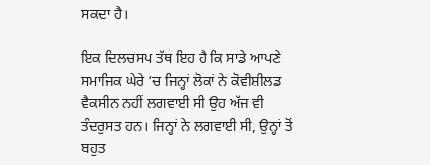ਸਕਦਾ ਹੈ।

ਇਕ ਦਿਲਚਸਪ ਤੱਥ ਇਹ ਹੈ ਕਿ ਸਾਡੇ ਆਪਣੇ ਸਮਾਜਿਕ ਘੇਰੇ ‘ਚ ਜਿਨ੍ਹਾਂ ਲੋਕਾਂ ਨੇ ਕੋਵੀਸ਼ੀਲਡ ਵੈਕਸੀਨ ਨਹੀਂ ਲਗਵਾਈ ਸੀ ਉਹ ਅੱਜ ਵੀ ਤੰਦਰੁਸਤ ਹਨ। ਜਿਨ੍ਹਾਂ ਨੇ ਲਗਵਾਈ ਸੀ, ਉਨ੍ਹਾਂ ਤੋਂ ਬਹੁਤ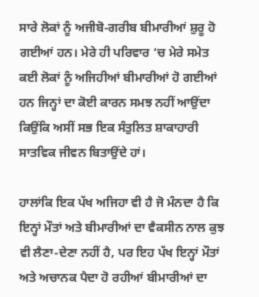ਸਾਰੇ ਲੋਕਾਂ ਨੂੰ ਅਜੀਬੋ-ਗਰੀਬ ਬੀਮਾਰੀਆਂ ਸ਼ੁਰੂ ਹੋ ਗਈਆਂ ਹਨ। ਮੇਰੇ ਹੀ ਪਰਿਵਾਰ ‘ਚ ਮੇਰੇ ਸਮੇਤ ਕਈ ਲੋਕਾਂ ਨੂੰ ਅਜਿਹੀਆਂ ਬੀਮਾਰੀਆਂ ਹੋ ਗਈਆਂ ਹਨ ਜਿਨ੍ਹਾਂ ਦਾ ਕੋਈ ਕਾਰਨ ਸਮਝ ਨਹੀਂ ਆਉਂਦਾ ਕਿਉਂਕਿ ਅਸੀਂ ਸਭ ਇਕ ਸੰਤੁਲਿਤ ਸ਼ਾਕਾਹਾਰੀ ਸਾਤਵਿਕ ਜੀਵਨ ਬਿਤਾਉਂਦੇ ਹਾਂ।

ਹਾਲਾਂਕਿ ਇਕ ਪੱਖ ਅਜਿਹਾ ਵੀ ਹੈ ਜੋ ਮੰਨਦਾ ਹੈ ਕਿ ਇਨ੍ਹਾਂ ਮੌਤਾਂ ਅਤੇ ਬੀਮਾਰੀਆਂ ਦਾ ਵੈਕਸੀਨ ਨਾਲ ਕੁਝ ਵੀ ਲੈਣਾ-ਦੇਣਾ ਨਹੀਂ ਹੈ, ਪਰ ਇਹ ਪੱਖ ਇਨ੍ਹਾਂ ਮੌਤਾਂ ਅਤੇ ਅਚਾਨਕ ਪੈਦਾ ਹੋ ਰਹੀਆਂ ਬੀਮਾਰੀਆਂ ਦਾ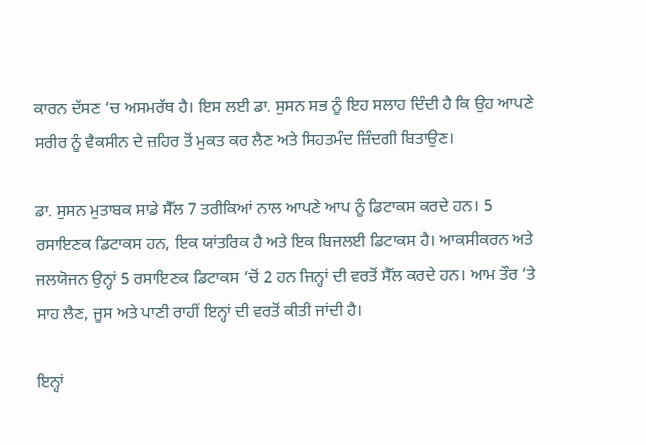ਕਾਰਨ ਦੱਸਣ ‘ਚ ਅਸਮਰੱਥ ਹੈ। ਇਸ ਲਈ ਡਾ. ਸੁਸਨ ਸਭ ਨੂੰ ਇਹ ਸਲਾਹ ਦਿੰਦੀ ਹੈ ਕਿ ਉਹ ਆਪਣੇ ਸਰੀਰ ਨੂੰ ਵੈਕਸੀਨ ਦੇ ਜ਼ਹਿਰ ਤੋਂ ਮੁਕਤ ਕਰ ਲੈਣ ਅਤੇ ਸਿਹਤਮੰਦ ਜ਼ਿੰਦਗੀ ਬਿਤਾਉਣ।

ਡਾ. ਸੁਸਨ ਮੁਤਾਬਕ ਸਾਡੇ ਸੈੱਲ 7 ਤਰੀਕਿਆਂ ਨਾਲ ਆਪਣੇ ਆਪ ਨੂੰ ਡਿਟਾਕਸ ਕਰਦੇ ਹਨ। 5 ਰਸਾਇਣਕ ਡਿਟਾਕਸ ਹਨ, ਇਕ ਯਾਂਤਰਿਕ ਹੈ ਅਤੇ ਇਕ ਬਿਜਲਈ ਡਿਟਾਕਸ ਹੈ। ਆਕਸੀਕਰਨ ਅਤੇ ਜਲਯੋਜਨ ਉਨ੍ਹਾਂ 5 ਰਸਾਇਣਕ ਡਿਟਾਕਸ ‘ਚੋਂ 2 ਹਨ ਜਿਨ੍ਹਾਂ ਦੀ ਵਰਤੋਂ ਸੈੱਲ ਕਰਦੇ ਹਨ। ਆਮ ਤੌਰ ‘ਤੇ ਸਾਹ ਲੈਣ, ਜੂਸ ਅਤੇ ਪਾਣੀ ਰਾਹੀਂ ਇਨ੍ਹਾਂ ਦੀ ਵਰਤੋਂ ਕੀਤੀ ਜਾਂਦੀ ਹੈ।

ਇਨ੍ਹਾਂ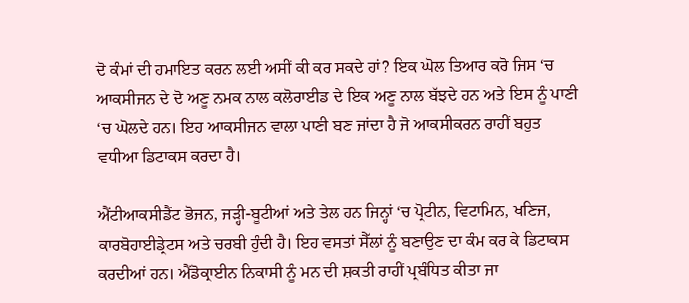ਦੋ ਕੰਮਾਂ ਦੀ ਹਮਾਇਤ ਕਰਨ ਲਈ ਅਸੀਂ ਕੀ ਕਰ ਸਕਦੇ ਹਾਂ? ਇਕ ਘੋਲ ਤਿਆਰ ਕਰੋ ਜਿਸ ‘ਚ ਆਕਸੀਜਨ ਦੇ ਦੋ ਅਣੂ ਨਮਕ ਨਾਲ ਕਲੋਰਾਈਡ ਦੇ ਇਕ ਅਣੂ ਨਾਲ ਬੱਝਦੇ ਹਨ ਅਤੇ ਇਸ ਨੂੰ ਪਾਣੀ ‘ਚ ਘੋਲਦੇ ਹਨ। ਇਹ ਆਕਸੀਜਨ ਵਾਲਾ ਪਾਣੀ ਬਣ ਜਾਂਦਾ ਹੈ ਜੋ ਆਕਸੀਕਰਨ ਰਾਹੀਂ ਬਹੁਤ ਵਧੀਆ ਡਿਟਾਕਸ ਕਰਦਾ ਹੈ।

ਐਂਟੀਆਕਸੀਡੈਂਟ ਭੋਜਨ, ਜੜ੍ਹੀ-ਬੂਟੀਆਂ ਅਤੇ ਤੇਲ ਹਨ ਜਿਨ੍ਹਾਂ ‘ਚ ਪ੍ਰੋਟੀਨ, ਵਿਟਾਮਿਨ, ਖਣਿਜ, ਕਾਰਬੋਹਾਈਡ੍ਰੇਟਸ ਅਤੇ ਚਰਬੀ ਹੁੰਦੀ ਹੈ। ਇਹ ਵਸਤਾਂ ਸੈੱਲਾਂ ਨੂੰ ਬਣਾਉਣ ਦਾ ਕੰਮ ਕਰ ਕੇ ਡਿਟਾਕਸ ਕਰਦੀਆਂ ਹਨ। ਐਂਡੋਕ੍ਰਾਈਨ ਨਿਕਾਸੀ ਨੂੰ ਮਨ ਦੀ ਸ਼ਕਤੀ ਰਾਹੀਂ ਪ੍ਰਬੰਧਿਤ ਕੀਤਾ ਜਾ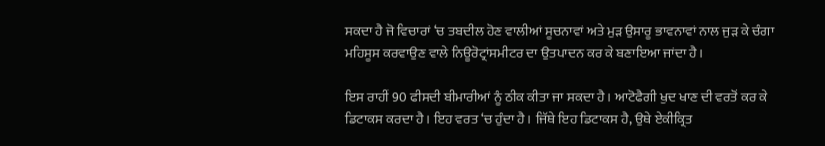ਸਕਦਾ ਹੈ ਜੋ ਵਿਚਾਰਾਂ ‘ਚ ਤਬਦੀਲ ਹੋਣ ਵਾਲੀਆਂ ਸੂਚਨਾਵਾਂ ਅਤੇ ਮੁੜ ਉਸਾਰੂ ਭਾਵਨਾਵਾਂ ਨਾਲ ਜੁੜ ਕੇ ਚੰਗਾ ਮਹਿਸੂਸ ਕਰਵਾਉਣ ਵਾਲੇ ਨਿਊਰੋਟ੍ਰਾਂਸਮੀਟਰ ਦਾ ਉਤਪਾਦਨ ਕਰ ਕੇ ਬਣਾਇਆ ਜਾਂਦਾ ਹੈ।

ਇਸ ਰਾਹੀਂ 90 ਫੀਸਦੀ ਬੀਮਾਰੀਆਂ ਨੂੰ ਠੀਕ ਕੀਤਾ ਜਾ ਸਕਦਾ ਹੈ। ਆਟੋਫੈਗੀ ਖੁਦ ਖਾਣ ਦੀ ਵਰਤੋਂ ਕਰ ਕੇ ਡਿਟਾਕਸ ਕਰਦਾ ਹੈ। ਇਹ ਵਰਤ ‘ਚ ਹੁੰਦਾ ਹੈ। ਜਿੱਥੇ ਇਹ ਡਿਟਾਕਸ ਹੈ, ਉਥੇ ਏਕੀਕ੍ਰਿਤ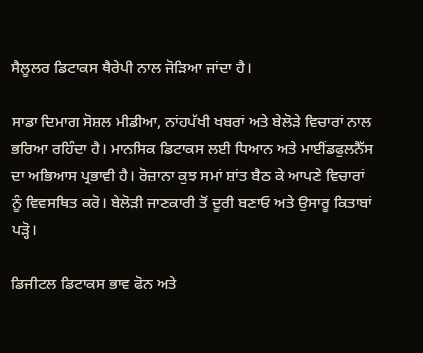ਸੈਲੂਲਰ ਡਿਟਾਕਸ ਥੈਰੇਪੀ ਨਾਲ ਜੋੜਿਆ ਜਾਂਦਾ ਹੈ।

ਸਾਡਾ ਦਿਮਾਗ ਸੋਸ਼ਲ ਮੀਡੀਆ, ਨਾਂਹਪੱਖੀ ਖਬਰਾਂ ਅਤੇ ਬੇਲੋੜੇ ਵਿਚਾਰਾਂ ਨਾਲ ਭਰਿਆ ਰਹਿੰਦਾ ਹੈ। ਮਾਨਸਿਕ ਡਿਟਾਕਸ ਲਈ ਧਿਆਨ ਅਤੇ ਮਾਈਂਡਫੁਲਨੈੱਸ ਦਾ ਅਭਿਆਸ ਪ੍ਰਭਾਵੀ ਹੈ। ਰੋਜ਼ਾਨਾ ਕੁਝ ਸਮਾਂ ਸ਼ਾਂਤ ਬੈਠ ਕੇ ਆਪਣੇ ਵਿਚਾਰਾਂ ਨੂੰ ਵਿਵਸਥਿਤ ਕਰੋ। ਬੇਲੋੜੀ ਜਾਣਕਾਰੀ ਤੋਂ ਦੂਰੀ ਬਣਾਓ ਅਤੇ ਉਸਾਰੂ ਕਿਤਾਬਾਂ ਪੜ੍ਹੋ।

ਡਿਜੀਟਲ ਡਿਟਾਕਸ ਭਾਵ ਫੋਨ ਅਤੇ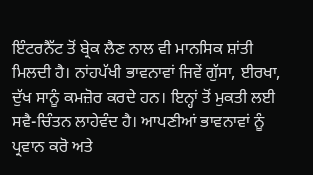ਇੰਟਰਨੈੱਟ ਤੋਂ ਬ੍ਰੇਕ ਲੈਣ ਨਾਲ ਵੀ ਮਾਨਸਿਕ ਸ਼ਾਂਤੀ ਮਿਲਦੀ ਹੈ। ਨਾਂਹਪੱਖੀ ਭਾਵਨਾਵਾਂ ਜਿਵੇਂ ਗੁੱਸਾ, ਈਰਖਾ, ਦੁੱਖ ਸਾਨੂੰ ਕਮਜ਼ੋਰ ਕਰਦੇ ਹਨ। ਇਨ੍ਹਾਂ ਤੋਂ ਮੁਕਤੀ ਲਈ ਸਵੈ-ਚਿੰਤਨ ਲਾਹੇਵੰਦ ਹੈ। ਆਪਣੀਆਂ ਭਾਵਨਾਵਾਂ ਨੂੰ ਪ੍ਰਵਾਨ ਕਰੋ ਅਤੇ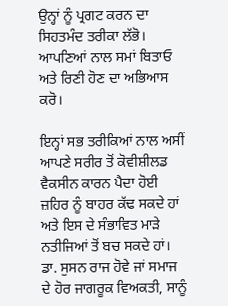ਉਨ੍ਹਾਂ ਨੂੰ ਪ੍ਰਗਟ ਕਰਨ ਦਾ ਸਿਹਤਮੰਦ ਤਰੀਕਾ ਲੱਭੋ। ਆਪਣਿਆਂ ਨਾਲ ਸਮਾਂ ਬਿਤਾਓ ਅਤੇ ਰਿਣੀ ਹੋਣ ਦਾ ਅਭਿਆਸ ਕਰੋ।

ਇਨ੍ਹਾਂ ਸਭ ਤਰੀਕਿਆਂ ਨਾਲ ਅਸੀਂ ਆਪਣੇ ਸਰੀਰ ਤੋਂ ਕੋਵੀਸ਼ੀਲਡ ਵੈਕਸੀਨ ਕਾਰਨ ਪੈਦਾ ਹੋਈ ਜ਼ਹਿਰ ਨੂੰ ਬਾਹਰ ਕੱਢ ਸਕਦੇ ਹਾਂ ਅਤੇ ਇਸ ਦੇ ਸੰਭਾਵਿਤ ਮਾੜੇ ਨਤੀਜਿਆਂ ਤੋਂ ਬਚ ਸਕਦੇ ਹਾਂ। ਡਾ. ਸੁਸਨ ਰਾਜ ਹੋਵੇ ਜਾਂ ਸਮਾਜ ਦੇ ਹੋਰ ਜਾਗਰੂਕ ਵਿਅਕਤੀ, ਸਾਨੂੰ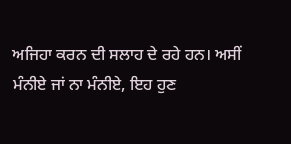ਅਜਿਹਾ ਕਰਨ ਦੀ ਸਲਾਹ ਦੇ ਰਹੇ ਹਨ। ਅਸੀਂ ਮੰਨੀਏ ਜਾਂ ਨਾ ਮੰਨੀਏ, ਇਹ ਹੁਣ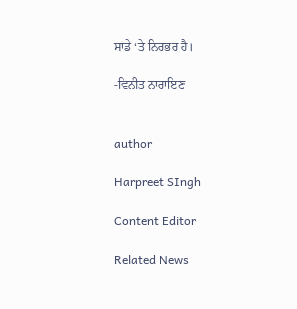ਸਾਡੇ ‘ਤੇ ਨਿਰਭਰ ਹੈ।

-ਵਿਨੀਤ ਨਾਰਾਇਣ


author

Harpreet SIngh

Content Editor

Related News